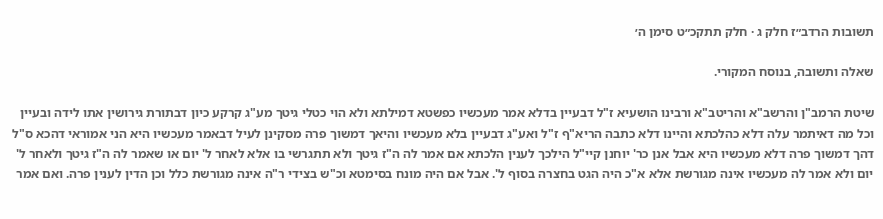תשובות הרדב״ז חלק ג · חלק תתקכ״ט סימן ה׳

שאלה ותשובה, בנוסח המקורי.

שיטת הרמב"ן והרשב"א והריטב"א ורבינו הושעיא ז"ל דבעיין בדלא אמר מעכשיו כפשטא דמילתא ולא הוי כטלי גיטך מע"ג קרקע כיון דבתורת גירושין אתו לידה ובעיין וכל מה דאיתמר עלה דלא כהלכתא והיינו דלא כתבה הריא"ף ז"ל ואע"ג דבעיין בלא מעכשיו והיאך דמשוך פרה מסקינן לעיל דבאמר מעכשיו היא הני אמוראי דהכא ס"ל דהך דמשוך פרה דלא מעכשיו היא אבל אנן כר' יוחנן קיי"ל הילכך לענין הלכתא אם אמר לה ה"ז גיטך ולא תתגרשי בו אלא לאחר ל' יום או שאמר לה ה"ז גיטך ולאחר ל' יום ולא אמר לה מעכשיו אינה מגורשת אלא א"כ היה הגט בחצרה בסוף ל'. אבל אם היה מונח בסימטא וכ"ש בצידי ר"ה אינה מגורשת כלל וכן הדין לענין פרה. ואם אמר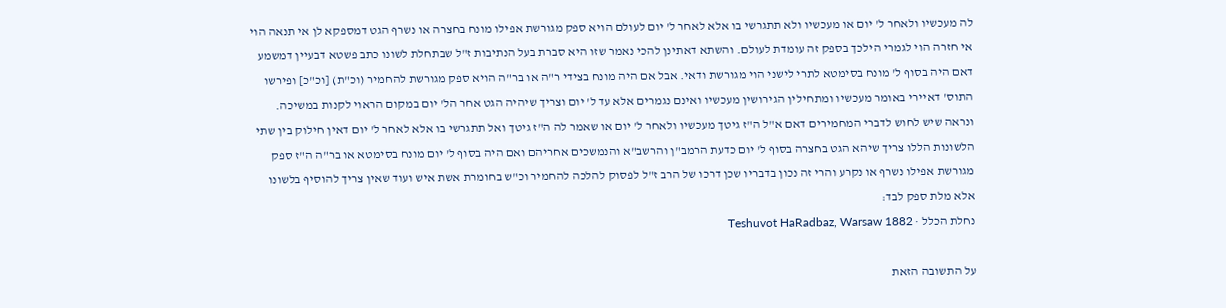לה מעכשיו ולאחר ל' יום או מעכשיו ולא תתגרשי בו אלא לאחר ל' יום לעולם הויא ספק מגורשת אפילו מונח בחצרה או נשרף הגט דמספקא לן אי תנאה הוי אי חזרה הוי לגמרי הילכך בספק זה עומדת לעולם. והשתא דאתינן להכי נאמר שזו היא סברת בעל הנתיבות ז"ל שבתחלת לשונו כתב פשטא דבעיין דמשמע דאם היה בסוף ל' מונח בסימטא לתרי לישני הוי מגורשת ודאי. אבל אם היה מונח בצידי ר"ה או בר"ה הויא ספק מגורשת להחמיר (וכ"ת) [וכ"כ] ופירשו התוס' דאיירי באומר מעכשיו ומתחילין הגירושין מעכשיו ואינם נגמרים אלא עד ל' יום וצריך שיהיה הגט אחר הל' יום במקום הראוי לקנות במשיכה. ונראה שיש לחוש לדברי המחמירים דאם א"ל ה"ז גיטך מעכשיו ולאחר ל' יום או שאמר לה ה"ז גיטך ואל תתגרשי בו אלא לאחר ל' יום דאין חילוק בין שתי הלשונות הללו צריך שיהא הגט בחצרה בסוף ל' יום כדעת הרמב"ן והרשב"א והנמשכים אחריהם ואם היה בסוף ל' יום מונח בסימטא או בר"ה ה"ז ספק מגורשת אפילו נשרף או נקרע והרי זה נכון בדבריו שכן דרכו של הרב ז"ל לפסוק להלכה להחמיר וכ"ש בחומרת אשת איש ועוד שאין צריך להוסיף בלשונו אלא מלת ספק לבד:
נחלת הכלל · Teshuvot HaRadbaz, Warsaw 1882

על התשובה הזאת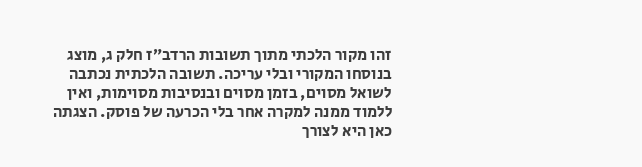זהו מקור הלכתי מתוך תשובות הרדב״ז חלק ג, מוצג בנוסחו המקורי ובלי עריכה. תשובה הלכתית נכתבה לשואל מסוים, בזמן מסוים ובנסיבות מסוימות, ואין ללמוד ממנה למקרה אחר בלי הכרעה של פוסק. הצגתה כאן היא לצורך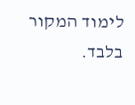לימוד המקור בלבד.